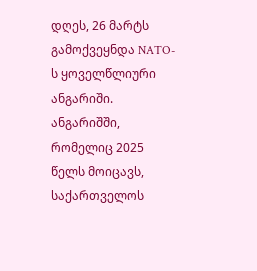დღეს, 26 მარტს გამოქვეყნდა NATO-ს ყოველწლიური ანგარიში.
ანგარიშში, რომელიც 2025 წელს მოიცავს, საქართველოს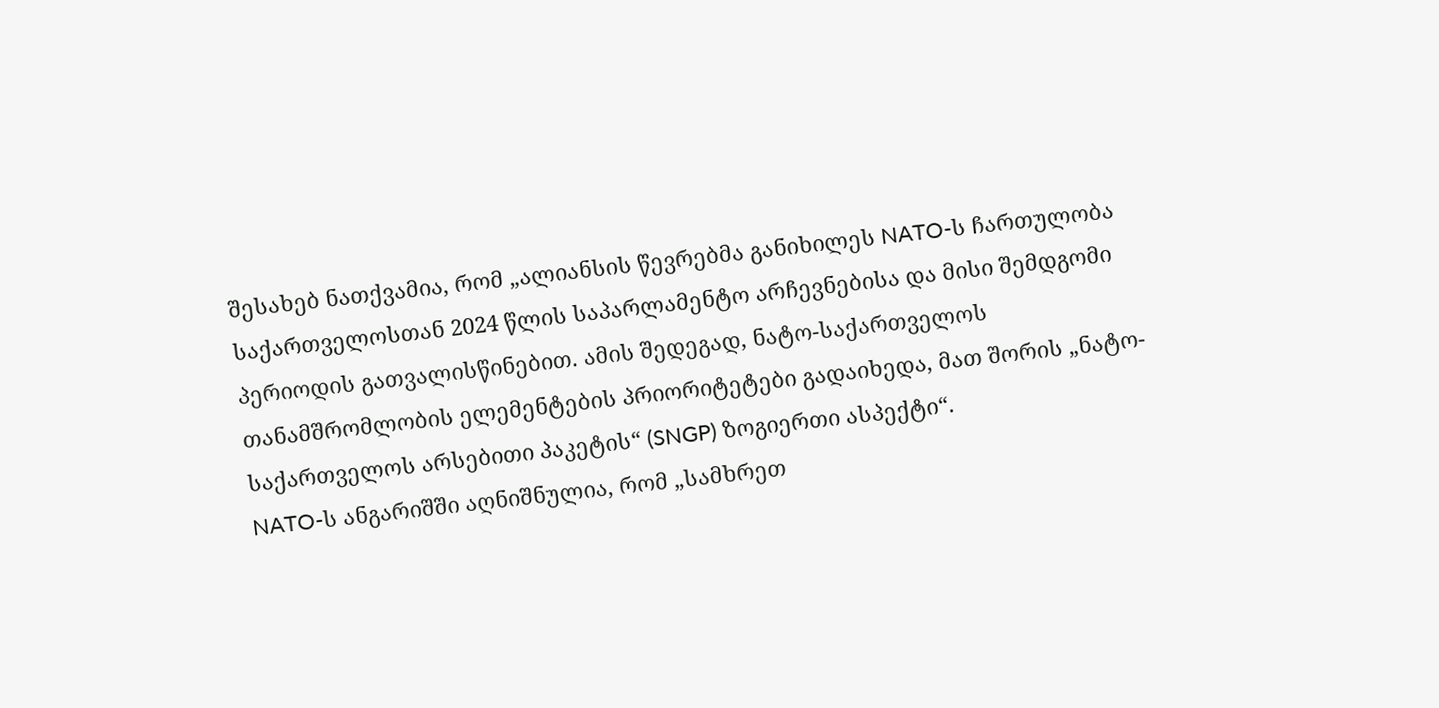შესახებ ნათქვამია, რომ „ალიანსის წევრებმა განიხილეს NATO-ს ჩართულობა საქართველოსთან 2024 წლის საპარლამენტო არჩევნებისა და მისი შემდგომი პერიოდის გათვალისწინებით. ამის შედეგად, ნატო-საქართველოს თანამშრომლობის ელემენტების პრიორიტეტები გადაიხედა, მათ შორის „ნატო-საქართველოს არსებითი პაკეტის“ (SNGP) ზოგიერთი ასპექტი“.
NATO-ს ანგარიშში აღნიშნულია, რომ „სამხრეთ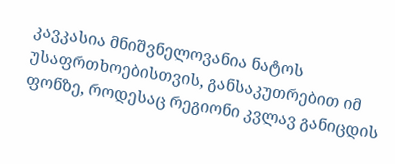კავკასია მნიშვნელოვანია ნატოს უსაფრთხოებისთვის, განსაკუთრებით იმ ფონზე, როდესაც რეგიონი კვლავ განიცდის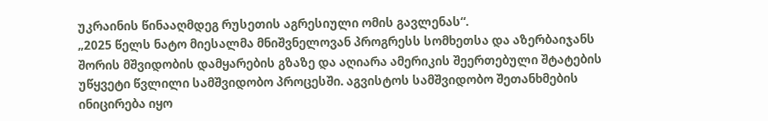უკრაინის წინააღმდეგ რუსეთის აგრესიული ომის გავლენას“.
„2025 წელს ნატო მიესალმა მნიშვნელოვან პროგრესს სომხეთსა და აზერბაიჯანს შორის მშვიდობის დამყარების გზაზე და აღიარა ამერიკის შეერთებული შტატების უწყვეტი წვლილი სამშვიდობო პროცესში. აგვისტოს სამშვიდობო შეთანხმების ინიცირება იყო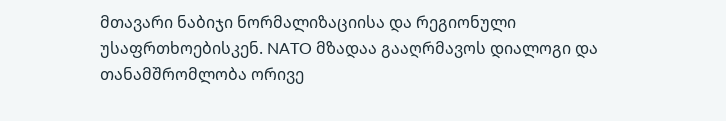მთავარი ნაბიჯი ნორმალიზაციისა და რეგიონული უსაფრთხოებისკენ. NATO მზადაა გააღრმავოს დიალოგი და თანამშრომლობა ორივე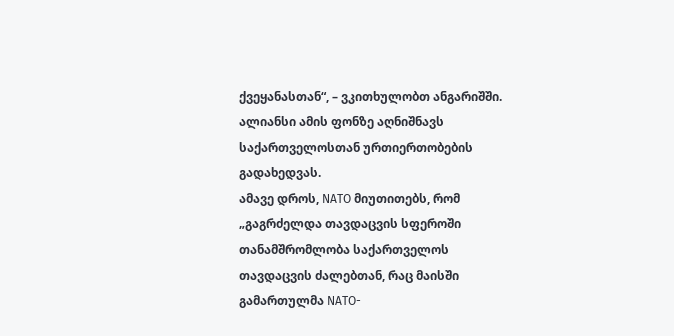ქვეყანასთან“, – ვკითხულობთ ანგარიშში.
ალიანსი ამის ფონზე აღნიშნავს საქართველოსთან ურთიერთობების გადახედვას.
ამავე დროს, NATO მიუთითებს, რომ „გაგრძელდა თავდაცვის სფეროში თანამშრომლობა საქართველოს თავდაცვის ძალებთან, რაც მაისში გამართულმა NATO-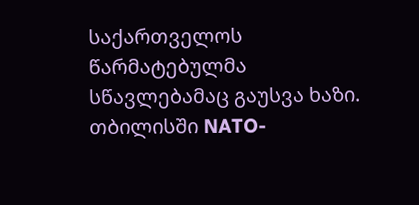საქართველოს წარმატებულმა სწავლებამაც გაუსვა ხაზი. თბილისში NATO-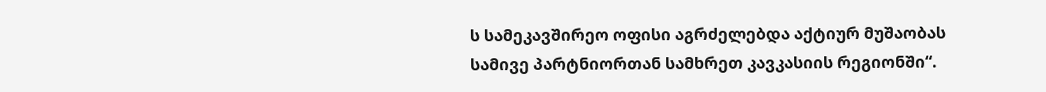ს სამეკავშირეო ოფისი აგრძელებდა აქტიურ მუშაობას სამივე პარტნიორთან სამხრეთ კავკასიის რეგიონში“.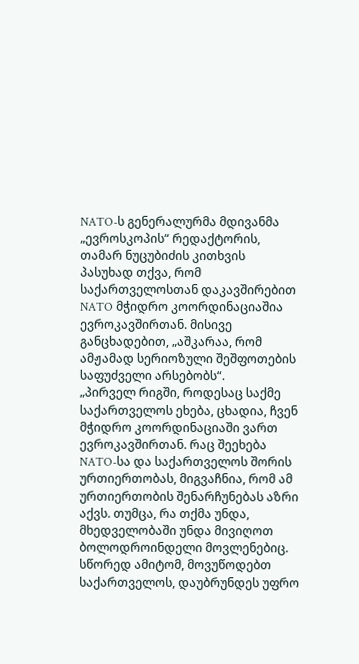NATO-ს გენერალურმა მდივანმა „ევროსკოპის“ რედაქტორის, თამარ ნუცუბიძის კითხვის პასუხად თქვა, რომ საქართველოსთან დაკავშირებით NATO მჭიდრო კოორდინაციაშია ევროკავშირთან. მისივე განცხადებით, „აშკარაა, რომ ამჟამად სერიოზული შეშფოთების საფუძველი არსებობს“.
„პირველ რიგში, როდესაც საქმე საქართველოს ეხება, ცხადია, ჩვენ მჭიდრო კოორდინაციაში ვართ ევროკავშირთან. რაც შეეხება NATO-სა და საქართველოს შორის ურთიერთობას, მიგვაჩნია, რომ ამ ურთიერთობის შენარჩუნებას აზრი აქვს. თუმცა, რა თქმა უნდა, მხედველობაში უნდა მივიღოთ ბოლოდროინდელი მოვლენებიც.
სწორედ ამიტომ, მოვუწოდებთ საქართველოს, დაუბრუნდეს უფრო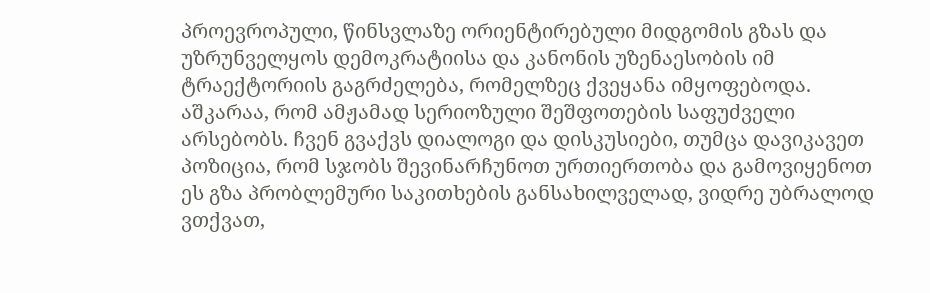პროევროპული, წინსვლაზე ორიენტირებული მიდგომის გზას და უზრუნველყოს დემოკრატიისა და კანონის უზენაესობის იმ ტრაექტორიის გაგრძელება, რომელზეც ქვეყანა იმყოფებოდა.
აშკარაა, რომ ამჟამად სერიოზული შეშფოთების საფუძველი არსებობს. ჩვენ გვაქვს დიალოგი და დისკუსიები, თუმცა დავიკავეთ პოზიცია, რომ სჯობს შევინარჩუნოთ ურთიერთობა და გამოვიყენოთ ეს გზა პრობლემური საკითხების განსახილველად, ვიდრე უბრალოდ ვთქვათ,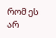რომ ეს არ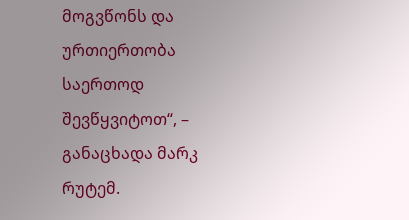მოგვწონს და ურთიერთობა საერთოდ შევწყვიტოთ“, – განაცხადა მარკ რუტემ.